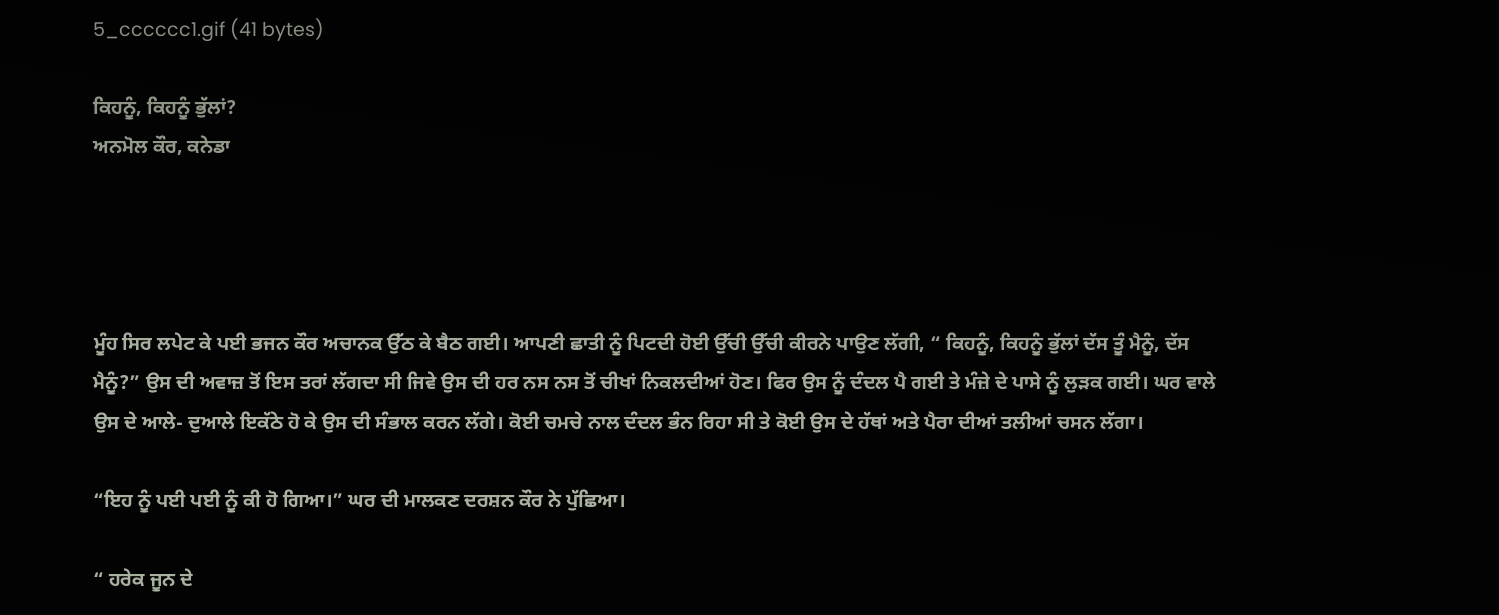5_cccccc1.gif (41 bytes)

ਕਿਹਨੂੰ, ਕਿਹਨੂੰ ਭੁੱਲਾਂ?
ਅਨਮੋਲ ਕੌਰ, ਕਨੇਡਾ




ਮੂੰਹ ਸਿਰ ਲਪੇਟ ਕੇ ਪਈ ਭਜਨ ਕੌਰ ਅਚਾਨਕ ਉੱਠ ਕੇ ਬੈਠ ਗਈ। ਆਪਣੀ ਛਾਤੀ ਨੂੰ ਪਿਟਦੀ ਹੋਈ ਉੱਚੀ ਉੱਚੀ ਕੀਰਨੇ ਪਾਉਣ ਲੱਗੀ, “ ਕਿਹਨੂੰ, ਕਿਹਨੂੰ ਭੁੱਲਾਂ ਦੱਸ ਤੂੰ ਮੈਨੂੰ, ਦੱਸ ਮੈਨੂੰ?” ਉਸ ਦੀ ਅਵਾਜ਼ ਤੋਂ ਇਸ ਤਰਾਂ ਲੱਗਦਾ ਸੀ ਜਿਵੇ ਉਸ ਦੀ ਹਰ ਨਸ ਨਸ ਤੋਂ ਚੀਖਾਂ ਨਿਕਲਦੀਆਂ ਹੋਣ। ਫਿਰ ਉਸ ਨੂੰ ਦੰਦਲ ਪੈ ਗਈ ਤੇ ਮੰਜ਼ੇ ਦੇ ਪਾਸੇ ਨੂੰ ਲੁੜਕ ਗਈ। ਘਰ ਵਾਲੇ ਉਸ ਦੇ ਆਲੇ- ਦੁਆਲੇ ਇਕੱਠੇ ਹੋ ਕੇ ਉਸ ਦੀ ਸੰਭਾਲ ਕਰਨ ਲੱਗੇ। ਕੋਈ ਚਮਚੇ ਨਾਲ ਦੰਦਲ ਭੰਨ ਰਿਹਾ ਸੀ ਤੇ ਕੋਈ ਉਸ ਦੇ ਹੱਥਾਂ ਅਤੇ ਪੈਰਾ ਦੀਆਂ ਤਲੀਆਂ ਚਸਨ ਲੱਗਾ।

“ਇਹ ਨੂੰ ਪਈ ਪਈ ਨੂੰ ਕੀ ਹੋ ਗਿਆ।” ਘਰ ਦੀ ਮਾਲਕਣ ਦਰਸ਼ਨ ਕੌਰ ਨੇ ਪੁੱਛਿਆ।

“ ਹਰੇਕ ਜੂਨ ਦੇ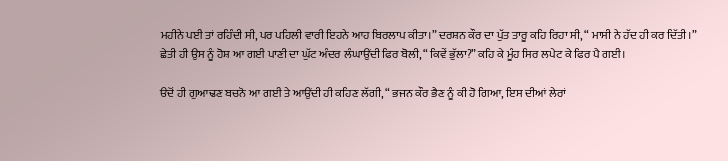ਮਹੀਨੇ ਪਈ ਤਾਂ ਰਹਿੰਦੀ ਸੀ, ਪਰ ਪਹਿਲੀ ਵਾਰੀ ਇਹਨੇ ਆਹ ਬਿਰਲਾਪ ਕੀਤਾ।” ਦਰਸ਼ਨ ਕੌਰ ਦਾ ਪੁੱਤ ਤਾਰੂ ਕਹਿ ਰਿਹਾ ਸੀ, “ ਮਾਸੀ ਨੇ ਹੱਦ ਹੀ ਕਰ ਦਿੱਤੀ।”
ਛੇਤੀ ਹੀ ਉਸ ਨੂੰ ਹੋਸ਼ ਆ ਗਈ ਪਾਣੀ ਦਾ ਘੁੱਟ ਅੰਦਰ ਲੰਘਾਉਂਦੀ ਫਿਰ ਬੋਲੀ, “ ਕਿਵੇਂ ਭੁੱਲਾ?” ਕਹਿ ਕੇ ਮੂੰਹ ਸਿਰ ਲਪੇਟ ਕੇ ਫਿਰ ਪੈ ਗਈ।

ੳਦੋਂ ਹੀ ਗੁਆਢਣ ਬਚਨੋ ਆ ਗਈ ਤੇ ਆਉਂਦੀ ਹੀ ਕਹਿਣ ਲੱਗੀ, “ ਭਜਨ ਕੌਰ ਭੈਣ ਨੂੰ ਕੀ ਹੋ ਗਿਆ, ਇਸ ਦੀਆਂ ਲੇਰਾਂ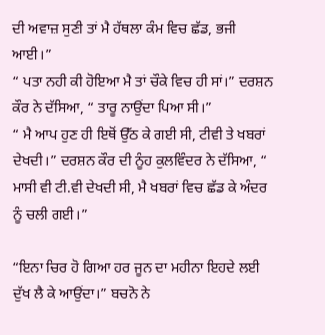ਦੀ ਅਵਾਜ਼ ਸੁਣੀ ਤਾਂ ਮੈ ਹੱਥਲਾ ਕੰਮ ਵਿਚ ਛੱਡ, ਭਜੀ ਆਈ।”
“ ਪਤਾ ਨਹੀ ਕੀ ਹੋਇਆ ਮੈ ਤਾਂ ਚੌਕੇ ਵਿਚ ਹੀ ਸਾਂ।” ਦਰਸ਼ਨ ਕੌਰ ਨੇ ਦੱਸਿਆ, “ ਤਾਰੂ ਨਾਉਂਦਾ ਪਿਆ ਸੀ।”
“ ਮੈ ਆਪ ਹੁਣ ਹੀ ਇਥੋਂ ਉੱਠ ਕੇ ਗਈ ਸੀ, ਟੀਵੀ ਤੇ ਖਬਰਾਂ ਦੇਖਦੀ।” ਦਰਸ਼ਨ ਕੌਰ ਦੀ ਨੂੰਹ ਕੁਲਵਿੰਦਰ ਨੇ ਦੱਸਿਆ, “ ਮਾਸੀ ਵੀ ਟੀ.ਵੀ ਦੇਖਦੀ ਸੀ, ਮੈ ਖਬਰਾਂ ਵਿਚ ਛੱਡ ਕੇ ਅੰਦਰ ਨੂੰ ਚਲੀ ਗਈ।”

“ਇਨਾ ਚਿਰ ਹੋ ਗਿਆ ਹਰ ਜੂਨ ਦਾ ਮਹੀਨਾ ਇਹਦੇ ਲਈ ਦੁੱਖ ਲੈ ਕੇ ਆਉਂਦਾ।” ਬਚਨੋ ਨੇ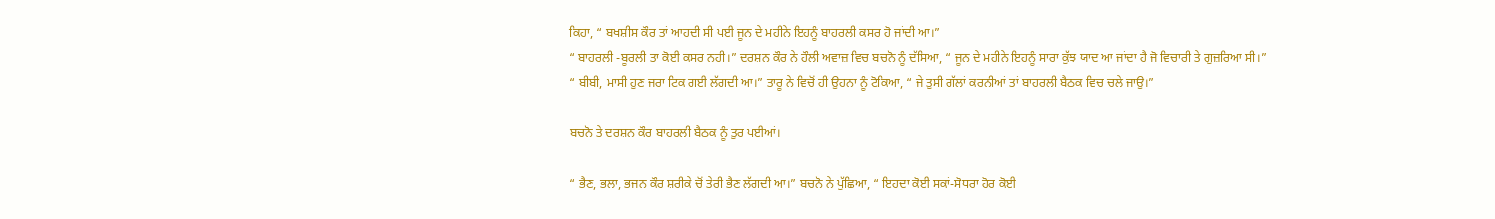ਕਿਹਾ, “ ਬਖਸ਼ੀਸ ਕੌਰ ਤਾਂ ਆਹਦੀ ਸੀ ਪਈ ਜੂਨ ਦੇ ਮਹੀਨੇ ਇਹਨੂੰ ਬਾਹਰਲੀ ਕਸਰ ਹੋ ਜਾਂਦੀ ਆ।”
“ ਬਾਹਰਲੀ -ਬੂਰਲੀ ਤਾ ਕੋਈ ਕਸਰ ਨਹੀ।” ਦਰਸ਼ਨ ਕੌਰ ਨੇ ਹੌਲੀ ਅਵਾਜ਼ ਵਿਚ ਬਚਨੋ ਨੂੰ ਦੱਸਿਆ, “ ਜੂਨ ਦੇ ਮਹੀਨੇ ਇਹਨੂੰ ਸਾਰਾ ਕੁੱਝ ਯਾਦ ਆ ਜਾਂਦਾ ਹੈ ਜੋ ਵਿਚਾਰੀ ਤੇ ਗੁਜ਼ਰਿਆ ਸੀ।”
“ ਬੀਬੀ, ਮਾਸੀ ਹੁਣ ਜਰਾ ਟਿਕ ਗਈ ਲੱਗਦੀ ਆ।” ਤਾਰੂ ਨੇ ਵਿਚੋਂ ਹੀ ਉਹਨਾ ਨੂੰ ਟੋਕਿਆ, “ ਜੇ ਤੁਸੀ ਗੱਲਾਂ ਕਰਨੀਆਂ ਤਾਂ ਬਾਹਰਲੀ ਬੈਠਕ ਵਿਚ ਚਲੇ ਜਾਉ।”

ਬਚਨੋ ਤੇ ਦਰਸ਼ਨ ਕੌਰ ਬਾਹਰਲੀ ਬੈਠਕ ਨੂੰ ਤੁਰ ਪਈਆਂ।

“ ਭੈਣ, ਭਲਾ, ਭਜਨ ਕੌਰ ਸ਼ਰੀਕੇ ਚੋਂ ਤੇਰੀ ਭੈਣ ਲੱਗਦੀ ਆ।” ਬਚਨੋ ਨੇ ਪੁੱਛਿਆ, “ ਇਹਦਾ ਕੋਈ ਸਕਾਂ-ਸੋਧਰਾ ਹੋਰ ਕੋਈ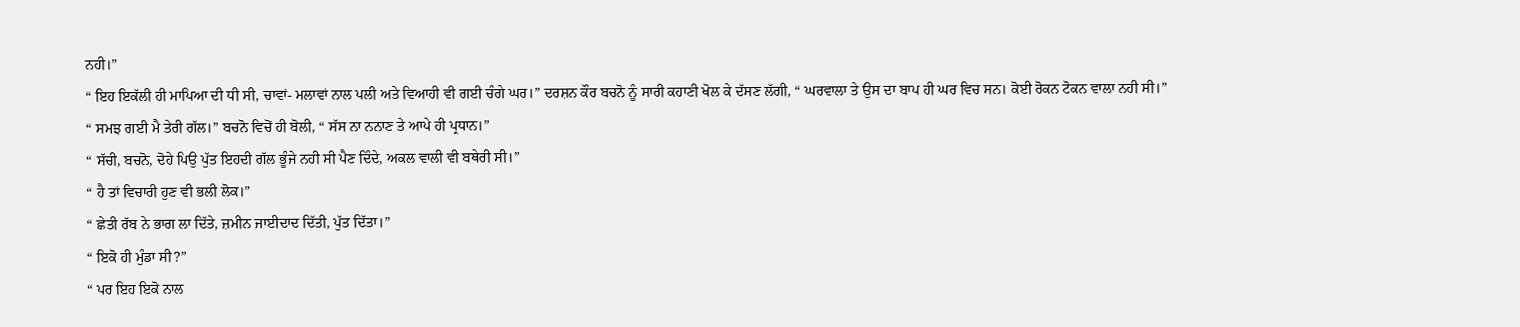ਨਹੀ।”
“ ਇਹ ਇਕੱਲੀ ਹੀ ਮਾਪਿਆ ਦੀ ਧੀ ਸੀ, ਚਾਵਾਂ- ਮਲਾਵਾਂ ਨਾਲ ਪਲੀ ਅਤੇ ਵਿਆਹੀ ਵੀ ਗਈ ਚੰਗੇ ਘਰ।” ਦਰਸ਼ਨ ਕੌਰ ਬਚਨੋ ਨੂੰ ਸਾਰੀ ਕਹਾਣੀ ਖੋਲ ਕੇ ਦੱਸਣ ਲੱਗੀ, “ ਘਰਵਾਲਾ ਤੇ ਉਸ ਦਾ ਬਾਪ ਹੀ ਘਰ ਵਿਚ ਸਨ। ਕੋਈ ਰੋਕਨ ਟੋਕਨ ਵਾਲਾ ਨਹੀ ਸੀ।”
“ ਸਮਝ ਗਈ ਮੈ ਤੇਰੀ ਗੱਲ।” ਬਚਨੋ ਵਿਚੋਂ ਹੀ ਬੋਲੀ, “ ਸੱਸ ਨਾ ਨਨਾਣ ਤੇ ਆਪੇ ਹੀ ਪ੍ਰਧਾਨ।”
“ ਸੱਚੀ, ਬਚਨੋ, ਦੋਹੇ ਪਿਉ ਪੁੱਤ ਇਹਦੀ ਗੱਲ ਭੂੰਜੇ ਨਹੀ ਸੀ ਪੈਣ ਦਿੰਦੇ, ਅਕਲ ਵਾਲੀ ਵੀ ਬਥੇਰੀ ਸੀ।”
“ ਹੈ ਤਾਂ ਵਿਚਾਰੀ ਹੁਣ ਵੀ ਭਲੀ ਲੋਕ।”
“ ਛੇਤੀ ਰੱਬ ਨੇ ਭਾਗ ਲਾ ਦਿੱਤੇ, ਜ਼ਮੀਨ ਜਾਈਦਾਦ ਦਿੱਤੀ, ਪੁੱਤ ਦਿੱਤਾ।”
“ ਇਕੋ ਹੀ ਮੁੰਡਾ ਸੀ?”
“ ਪਰ ਇਹ ਇਕੋ ਨਾਲ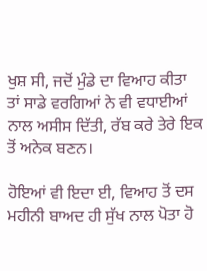ਖੁਸ਼ ਸੀ, ਜਦੋਂ ਮੁੰਡੇ ਦਾ ਵਿਆਹ ਕੀਤਾ ਤਾਂ ਸਾਡੇ ਵਰਗਿਆਂ ਨੇ ਵੀ ਵਧਾਈਆਂ ਨਾਲ ਅਸੀਸ ਦਿੱਤੀ, ਰੱਬ ਕਰੇ ਤੇਰੇ ਇਕ ਤੋਂ ਅਨੇਕ ਬਣਨ।

ਹੋਇਆਂ ਵੀ ਇਦਾ ਈ, ਵਿਆਹ ਤੋਂ ਦਸ ਮਹੀਨੀ ਬਾਅਦ ਹੀ ਸੁੱਖ ਨਾਲ ਪੋਤਾ ਹੋ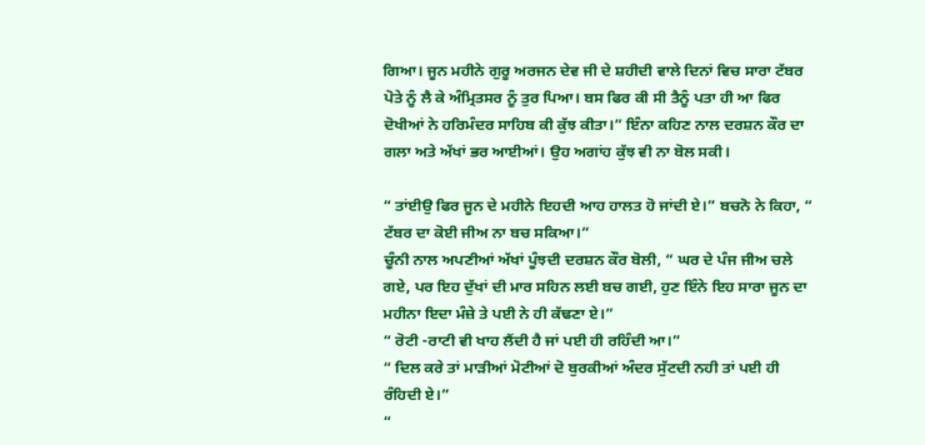ਗਿਆ। ਜੂਨ ਮਹੀਨੇ ਗੁਰੂ ਅਰਜਨ ਦੇਵ ਜੀ ਦੇ ਸ਼ਹੀਦੀ ਵਾਲੇ ਦਿਨਾਂ ਵਿਚ ਸਾਰਾ ਟੱਬਰ ਪੋਤੇ ਨੂੰ ਲੈ ਕੇ ਅੰਮ੍ਰਿਤਸਰ ਨੂੰ ਤੁਰ ਪਿਆ। ਬਸ ਫਿਰ ਕੀ ਸੀ ਤੈਨੂੰ ਪਤਾ ਹੀ ਆ ਫਿਰ ਦੋਖੀਆਂ ਨੇ ਹਰਿਮੰਦਰ ਸਾਹਿਬ ਕੀ ਕੁੱਝ ਕੀਤਾ।” ਇੰਨਾ ਕਹਿਣ ਨਾਲ ਦਰਸ਼ਨ ਕੌਰ ਦਾ ਗਲਾ ਅਤੇ ਅੱਖਾਂ ਭਰ ਆਈਆਂ। ਉਹ ਅਗਾਂਹ ਕੁੱਝ ਵੀ ਨਾ ਬੋਲ ਸਕੀ।

“ ਤਾਂਈਉ ਫਿਰ ਜੂਨ ਦੇ ਮਹੀਨੇ ਇਹਦੀ ਆਹ ਹਾਲਤ ਹੋ ਜਾਂਦੀ ਏ।” ਬਚਨੋ ਨੇ ਕਿਹਾ, “ ਟੱਬਰ ਦਾ ਕੋਈ ਜੀਅ ਨਾ ਬਚ ਸਕਿਆ।”
ਚੂੰਨੀ ਨਾਲ ਅਪਣੀਆਂ ਅੱਖਾਂ ਪੂੰਝਦੀ ਦਰਸ਼ਨ ਕੌਰ ਬੋਲੀ, “ ਘਰ ਦੇ ਪੰਜ ਜੀਅ ਚਲੇ ਗਏ, ਪਰ ਇਹ ਦੁੱਖਾਂ ਦੀ ਮਾਰ ਸਹਿਨ ਲਈ ਬਚ ਗਈ, ਹੁਣ ਇੰਨੇ ਇਹ ਸਾਰਾ ਜੂਨ ਦਾ ਮਹੀਨਾ ਇਦਾ ਮੰਜ਼ੇ ਤੇ ਪਈ ਨੇ ਹੀ ਕੱਢਣਾ ਏ।”
“ ਰੋਟੀ -ਰਾਟੀ ਵੀ ਖਾਹ ਲੈਂਦੀ ਹੈ ਜਾਂ ਪਈ ਹੀ ਰਹਿੰਦੀ ਆ।”
“ ਦਿਲ ਕਰੇ ਤਾਂ ਮਾੜੀਆਂ ਮੋਟੀਆਂ ਦੋ ਬੁਰਕੀਆਂ ਅੰਦਰ ਸੁੱਟਦੀ ਨਹੀ ਤਾਂ ਪਈ ਹੀ ਰੰਹਿਦੀ ਏ।”
“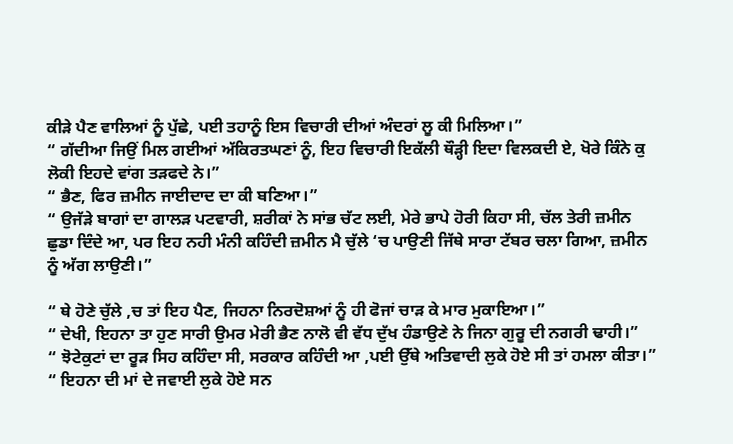ਕੀੜੇ ਪੈਣ ਵਾਲਿਆਂ ਨੂੰ ਪੁੱਛੇ, ਪਈ ਤਹਾਨੂੰ ਇਸ ਵਿਚਾਰੀ ਦੀਆਂ ਅੰਦਰਾਂ ਲੂ ਕੀ ਮਿਲਿਆ।”
“ ਗੱਦੀਆ ਜਿਉਂ ਮਿਲ ਗਈਆਂ ਅੱਕਿਰਤਘਣਾਂ ਨੂੰ, ਇਹ ਵਿਚਾਰੀ ਇਕੱਲੀ ਥੌੜ੍ਹੀ ਇਦਾ ਵਿਲਕਦੀ ਏ, ਖੋਰੇ ਕਿੰਨੇ ਕੁ ਲੋਕੀ ਇਹਦੇ ਵਾਂਗ ਤੜਫਦੇ ਨੇ।”
“ ਭੈਣ, ਫਿਰ ਜ਼ਮੀਨ ਜਾਈਦਾਦ ਦਾ ਕੀ ਬਣਿਆ।”
“ ਉਜੱੜੇ ਬਾਗਾਂ ਦਾ ਗਾਲੜ ਪਟਵਾਰੀ, ਸ਼ਰੀਕਾਂ ਨੇ ਸਾਂਭ ਚੱਟ ਲਈ, ਮੇਰੇ ਭਾਪੇ ਹੋਰੀ ਕਿਹਾ ਸੀ, ਚੱਲ ਤੇਰੀ ਜ਼ਮੀਨ ਛੁਡਾ ਦਿੰਦੇ ਆ, ਪਰ ਇਹ ਨਹੀ ਮੰਨੀ ਕਹਿੰਦੀ ਜ਼ਮੀਨ ਮੈ ਚੁੱਲੇ ‘ਚ ਪਾਉਣੀ ਜਿੱਥੇ ਸਾਰਾ ਟੱਬਰ ਚਲਾ ਗਿਆ, ਜ਼ਮੀਨ ਨੂੰ ਅੱਗ ਲਾਉਣੀ।”

“ ਥੇ ਹੋਣੇ ਚੁੱਲੇ ,ਚ ਤਾਂ ਇਹ ਪੈਣ, ਜਿਹਨਾ ਨਿਰਦੋਸ਼ਆਂ ਨੂੰ ਹੀ ਫੋਜਾਂ ਚਾੜ ਕੇ ਮਾਰ ਮੁਕਾਇਆ।”
“ ਦੇਖੀ, ਇਹਨਾ ਤਾ ਹੁਣ ਸਾਰੀ ਉਮਰ ਮੇਰੀ ਭੈਣ ਨਾਲੋ ਵੀ ਵੱਧ ਦੁੱਖ ਹੰਡਾਉਣੇ ਨੇ ਜਿਨਾ ਗੁਰੂ ਦੀ ਨਗਰੀ ਢਾਹੀ।”
“ ਝੋਟੇਕੁਟਾਂ ਦਾ ਰੂੜ ਸਿਹ ਕਹਿੰਦਾ ਸੀ, ਸਰਕਾਰ ਕਹਿੰਦੀ ਆ ,ਪਈ ਉੱਥੇ ਅਤਿਵਾਦੀ ਲੁਕੇ ਹੋਏ ਸੀ ਤਾਂ ਹਮਲਾ ਕੀਤਾ।”
“ ਇਹਨਾ ਦੀ ਮਾਂ ਦੇ ਜਵਾਈ ਲੁਕੇ ਹੋਏ ਸਨ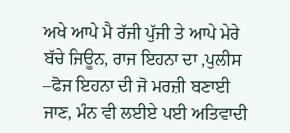ਅਖੇ ਆਪੇ ਮੈ ਰੱਜੀ ਪੁੱਜੀ ਤੇ ਆਪੇ ਮੇਰੇ ਬੱਚੇ ਜਿਊਨ, ਰਾਜ ਇਹਨਾ ਦਾ ,ਪੁਲੀਸ –ਫੋਜ ਇਹਨਾ ਦੀ ਜੋ ਮਰਜ਼ੀ ਬਣਾਈ ਜਾਣ, ਮੰਨ ਵੀ ਲਈਏ ਪਈ ਅਤਿਵਾਦੀ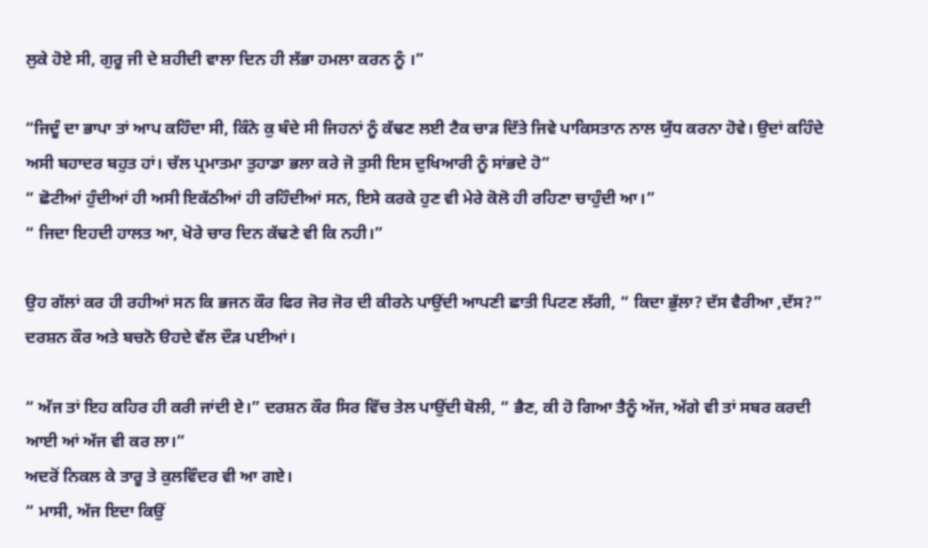ਲੁਕੇ ਹੋਏ ਸੀ, ਗੁਰੂ ਜੀ ਦੇ ਸ਼ਹੀਦੀ ਵਾਲਾ ਦਿਨ ਹੀ ਲੱਭਾ ਹਮਲਾ ਕਰਨ ਨੂੰ ।”

“ਜਿਦੂੰ ਦਾ ਭਾਪਾ ਤਾਂ ਆਪ ਕਹਿੰਦਾ ਸੀ, ਕਿੰਨੇ ਕੁ ਬੰਦੇ ਸੀ ਜਿਹਨਾਂ ਨੂੰ ਕੱਢਣ ਲਈ ਟੈਕ ਚਾੜ ਦਿੱਤੇ ਜਿਵੇ ਪਾਕਿਸਤਾਨ ਨਾਲ ਯੁੱਧ ਕਰਨਾ ਹੋਵੇ। ਉਦਾਂ ਕਹਿੰਦੇ ਅਸੀ ਬਹਾਦਰ ਬਹੁਤ ਹਾਂ। ਚੱਲ ਪ੍ਰਮਾਤਮਾ ਤੁਹਾਡਾ ਭਲਾ ਕਰੇ ਜੋ ਤੁਸੀ ਇਸ ਦੁਖਿਆਰੀ ਨੂੰ ਸਾਂਭਦੇ ਹੋ”
“ ਛੋਟੀਆਂ ਹੁੰਦੀਆਂ ਹੀ ਅਸੀ ਇਕੱਠੀਆਂ ਹੀ ਰਹਿੰਦੀਆਂ ਸਨ, ਇਸੇ ਕਰਕੇ ਹੁਣ ਵੀ ਮੇਰੇ ਕੋਲੋ ਹੀ ਰਹਿਣਾ ਚਾਹੁੰਦੀ ਆ।”
“ ਜਿਦਾ ਇਹਦੀ ਹਾਲਤ ਆ, ਖੋਰੇ ਚਾਰ ਦਿਨ ਕੱਢਣੇ ਵੀ ਕਿ ਨਹੀ।”

ਉਹ ਗੱਲਾਂ ਕਰ ਹੀ ਰਹੀਆਂ ਸਨ ਕਿ ਭਜਨ ਕੌਰ ਫਿਰ ਜੋਰ ਜੋਰ ਦੀ ਕੀਰਨੇ ਪਾਉਂਦੀ ਆਪਣੀ ਛਾਤੀ ਪਿਟਣ ਲੱਗੀ, “ ਕਿਦਾ ਭੁੱਲਾ? ਦੱਸ ਵੈਰੀਆ ,ਦੱਸ?”
ਦਰਸ਼ਨ ਕੌਰ ਅਤੇ ਬਚਨੋ ੳਹਦੇ ਵੱਲ ਦੌੜ ਪਈਆਂ।

“ ਅੱਜ ਤਾਂ ਇਹ ਕਹਿਰ ਹੀ ਕਰੀ ਜਾਂਦੀ ਏ।” ਦਰਸ਼ਨ ਕੌਰ ਸਿਰ ਵਿੱਚ ਤੇਲ ਪਾਉਂਦੀ ਬੋਲੀ, “ ਭੈਣ, ਕੀ ਹੋ ਗਿਆ ਤੈਨੂੰ ਅੱਜ, ਅੱਗੇ ਵੀ ਤਾਂ ਸਬਰ ਕਰਦੀ ਆਈ ਆਂ ਅੱਜ ਵੀ ਕਰ ਲਾ।”
ਅਦਰੋਂ ਨਿਕਲ ਕੇ ਤਾਰੂ ਤੇ ਕੁਲਵਿੰਦਰ ਵੀ ਆ ਗਏ।
“ ਮਾਸੀ, ਅੱਜ ਇਦਾ ਕਿਉਂ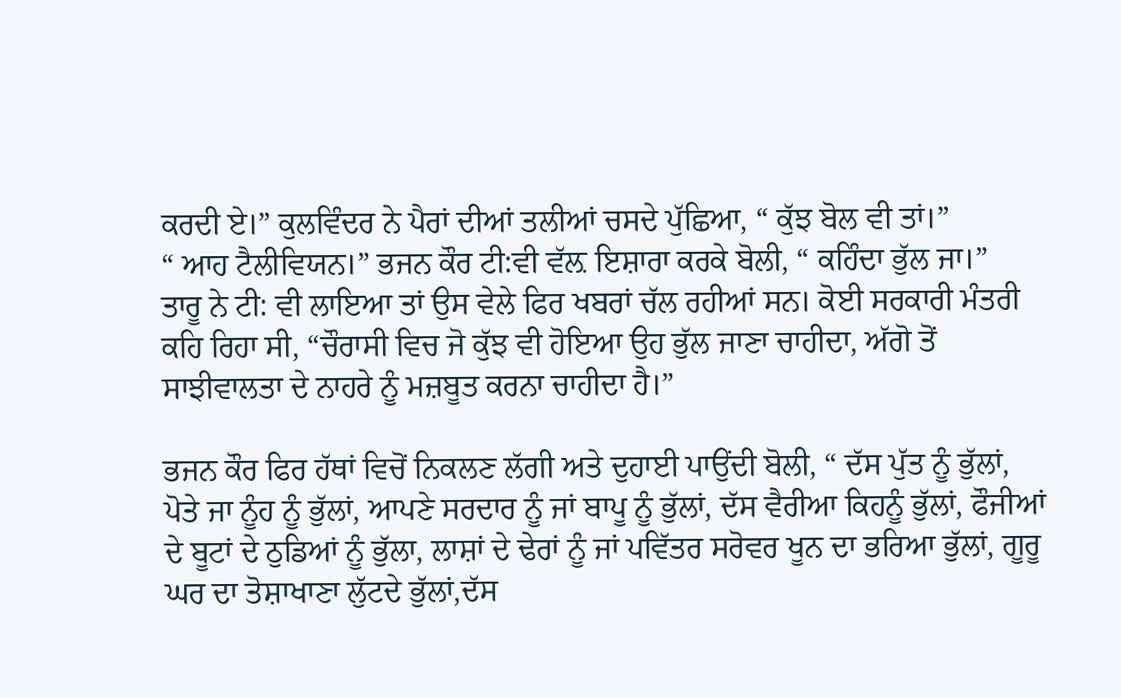ਕਰਦੀ ਏ।” ਕੁਲਵਿੰਦਰ ਨੇ ਪੈਰਾਂ ਦੀਆਂ ਤਲੀਆਂ ਚਸਦੇ ਪੁੱਛਿਆ, “ ਕੁੱਝ ਬੋਲ ਵੀ ਤਾਂ।”
“ ਆਹ ਟੈਲੀਵਿਯਨ।” ਭਜਨ ਕੌਰ ਟੀ:ਵੀ ਵੱਲ਼ ਇਸ਼ਾਰਾ ਕਰਕੇ ਬੋਲੀ, “ ਕਹਿੰਦਾ ਭੁੱਲ ਜਾ।”
ਤਾਰੂ ਨੇ ਟੀ: ਵੀ ਲਾਇਆ ਤਾਂ ਉਸ ਵੇਲੇ ਫਿਰ ਖਬਰਾਂ ਚੱਲ ਰਹੀਆਂ ਸਨ। ਕੋਈ ਸਰਕਾਰੀ ਮੰਤਰੀ ਕਹਿ ਰਿਹਾ ਸੀ, “ਚੌਰਾਸੀ ਵਿਚ ਜੋ ਕੁੱਝ ਵੀ ਹੋਇਆ ਉਹ ਭੁੱਲ ਜਾਣਾ ਚਾਹੀਦਾ, ਅੱਗੋ ਤੋਂ ਸਾਝੀਵਾਲਤਾ ਦੇ ਨਾਹਰੇ ਨੂੰ ਮਜ਼ਬੂਤ ਕਰਨਾ ਚਾਹੀਦਾ ਹੈ।”

ਭਜਨ ਕੌਰ ਫਿਰ ਹੱਥਾਂ ਵਿਚੋਂ ਨਿਕਲਣ ਲੱਗੀ ਅਤੇ ਦੁਹਾਈ ਪਾਉਂਦੀ ਬੋਲੀ, “ ਦੱਸ ਪੁੱਤ ਨੂੰ ਭੁੱਲਾਂ, ਪੋਤੇ ਜਾ ਨੂੰਹ ਨੂੰ ਭੁੱਲਾਂ, ਆਪਣੇ ਸਰਦਾਰ ਨੂੰ ਜਾਂ ਬਾਪੂ ਨੂੰ ਭੁੱਲਾਂ, ਦੱਸ ਵੈਰੀਆ ਕਿਹਨੂੰ ਭੁੱਲਾਂ, ਫੌਜੀਆਂ ਦੇ ਬੂਟਾਂ ਦੇ ਠੁਡਿਆਂ ਨੂੰ ਭੁੱਲਾ, ਲਾਸ਼ਾਂ ਦੇ ਢੇਰਾਂ ਨੂੰ ਜਾਂ ਪਵਿੱਤਰ ਸਰੋਵਰ ਖੂਨ ਦਾ ਭਰਿਆ ਭੁੱਲਾਂ, ਗੂਰੂ ਘਰ ਦਾ ਤੋਸ਼ਾਖਾਣਾ ਲੁੱਟਦੇ ਭੁੱਲਾਂ,ਦੱਸ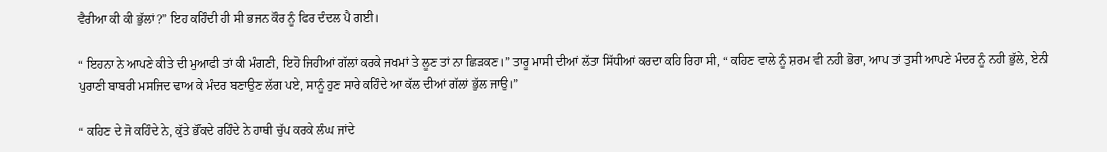ਵੈਰੀਆ ਕੀ ਕੀ ਭੁੱਲਾਂ?” ਇਹ ਕਹਿੰਦੀ ਹੀ ਸੀ ਭਜਨ ਕੌਰ ਨੂੰ ਫਿਰ ਦੰਦਲ ਪੈ ਗਈ।

“ ਇਹਨਾ ਨੇ ਆਪਣੇ ਕੀਤੇ ਦੀ ਮੁਆਫੀ ਤਾਂ ਕੀ ਮੰਗਣੀ, ਇਹੋ ਜਿਹੀਆਂ ਗੱਲਾਂ ਕਰਕੇ ਜਖਮਾਂ ਤੇ ਲੂਣ ਤਾਂ ਨਾ ਛਿੜਕਣ।” ਤਾਰੂ ਮਾਸੀ ਦੀਆਂ ਲੱਤਾ ਸਿੱਧੀਆਂ ਕਰਦਾ ਕਹਿ ਰਿਹਾ ਸੀ, “ ਕਹਿਣ ਵਾਲੇ ਨੂੰ ਸ਼ਰਮ ਵੀ ਨਹੀ ਭੋਰਾ, ਆਪ ਤਾਂ ਤੁਸੀ ਆਪਣੇ ਮੰਦਰ ਨੂੰ ਨਹੀ ਭੁੱਲੇ, ਏਨੀ ਪੁਰਾਣੀ ਬਾਬਰੀ ਮਸਜਿਦ ਢਾਅ ਕੇ ਮੰਦਰ ਬਣਾਉਣ ਲੱਗ ਪਏ, ਸਾਨੂੰ ਹੁਣ ਸਾਰੇ ਕਹਿੰਦੇ ਆ ਕੱਲ ਦੀਆਂ ਗੱਲਾਂ ਭੁੱਲ ਜਾਉ।”

“ ਕਹਿਣ ਦੇ ਜੋ ਕਹਿੰਦੇ ਨੇ, ਕੁੱਤੇ ਭੌਂਕਦੇ ਰਹਿੰਦੇ ਨੇ ਹਾਥੀ ਚੁੱਪ ਕਰਕੇ ਲੰਘ ਜਾਂਦੇ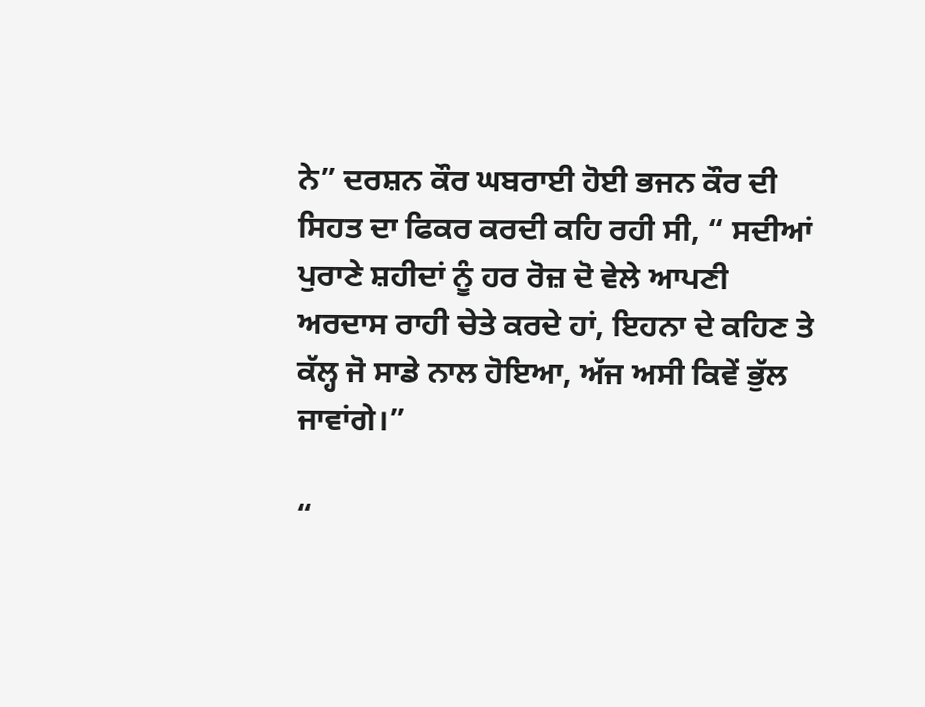ਨੇ” ਦਰਸ਼ਨ ਕੌਰ ਘਬਰਾਈ ਹੋਈ ਭਜਨ ਕੌਰ ਦੀ ਸਿਹਤ ਦਾ ਫਿਕਰ ਕਰਦੀ ਕਹਿ ਰਹੀ ਸੀ, “ ਸਦੀਆਂ ਪੁਰਾਣੇ ਸ਼ਹੀਦਾਂ ਨੂੰ ਹਰ ਰੋਜ਼ ਦੋ ਵੇਲੇ ਆਪਣੀ ਅਰਦਾਸ ਰਾਹੀ ਚੇਤੇ ਕਰਦੇ ਹਾਂ, ਇਹਨਾ ਦੇ ਕਹਿਣ ਤੇ ਕੱਲ੍ਹ ਜੋ ਸਾਡੇ ਨਾਲ ਹੋਇਆ, ਅੱਜ ਅਸੀ ਕਿਵੇਂ ਭੁੱਲ ਜਾਵਾਂਗੇ।”

“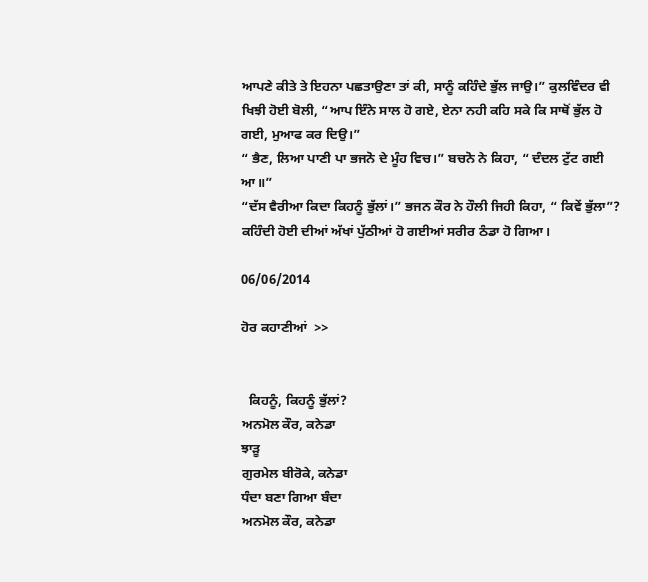ਆਪਣੇ ਕੀਤੇ ਤੇ ਇਹਨਾ ਪਛਤਾਉਣਾ ਤਾਂ ਕੀ, ਸਾਨੂੰ ਕਹਿੰਦੇ ਭੁੱਲ ਜਾਉ।” ਕੁਲਵਿੰਦਰ ਵੀ ਖਿਝੀ ਹੋਈ ਬੋਲੀ, “ਆਪ ਇੰਨੇ ਸਾਲ ਹੋ ਗਏ, ਏਨਾ ਨਹੀ ਕਹਿ ਸਕੇ ਕਿ ਸਾਥੋਂ ਭੁੱਲ ਹੋ ਗਈ, ਮੁਆਫ ਕਰ ਦਿਉ।”
“ ਭੈਣ, ਲਿਆ ਪਾਣੀ ਪਾ ਭਜਨੋ ਦੇ ਮੂੰਹ ਵਿਚ।” ਬਚਨੋ ਨੇ ਕਿਹਾ, “ ਦੰਦਲ ਟੁੱਟ ਗਈ ਆ॥”
“ਦੱਸ ਵੈਰੀਆ ਕਿਦਾ ਕਿਹਨੂੰ ਭੁੱਲਾਂ।” ਭਜਨ ਕੌਰ ਨੇ ਹੌਲੀ ਜਿਹੀ ਕਿਹਾ, “ ਕਿਵੇਂ ਭੁੱਲਾ”?
ਕਹਿੰਦੀ ਹੋਈ ਦੀਆਂ ਅੱਖਾਂ ਪੁੱਠੀਆਂ ਹੋ ਗਈਆਂ ਸਰੀਰ ਠੰਡਾ ਹੋ ਗਿਆ।

06/06/2014

ਹੋਰ ਕਹਾਣੀਆਂ  >>


  ਕਿਹਨੂੰ, ਕਿਹਨੂੰ ਭੁੱਲਾਂ?
ਅਨਮੋਲ ਕੌਰ, ਕਨੇਡਾ
ਝਾੜੂ
ਗੁਰਮੇਲ ਬੀਰੋਕੇ, ਕਨੇਡਾ
ਧੰਦਾ ਬਣਾ ਗਿਆ ਬੰਦਾ
ਅਨਮੋਲ ਕੌਰ, ਕਨੇਡਾ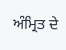ਅੰਮ੍ਰਿਤ ਦੇ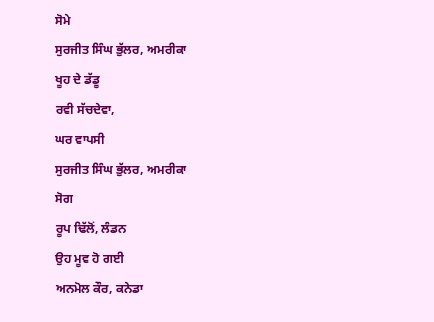ਸੋਮੇ
ਸੁਰਜੀਤ ਸਿੰਘ ਭੁੱਲਰ, ਅਮਰੀਕਾ
ਖੂਹ ਦੇ ਡੱਡੂ
ਰਵੀ ਸੱਚਦੇਵਾ,
ਘਰ ਵਾਪਸੀ
ਸੁਰਜੀਤ ਸਿੰਘ ਭੁੱਲਰ, ਅਮਰੀਕਾ
ਸੋਗ
ਰੂਪ ਢਿੱਲੋਂ, ਲੰਡਨ
ਉਹ ਮੂਵ ਹੋ ਗਈ
ਅਨਮੋਲ ਕੌਰ, ਕਨੇਡਾ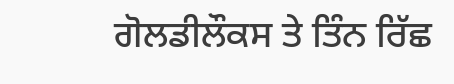ਗੋਲਡੀਲੌਕਸ ਤੇ ਤਿੰਨ ਰਿੱਛ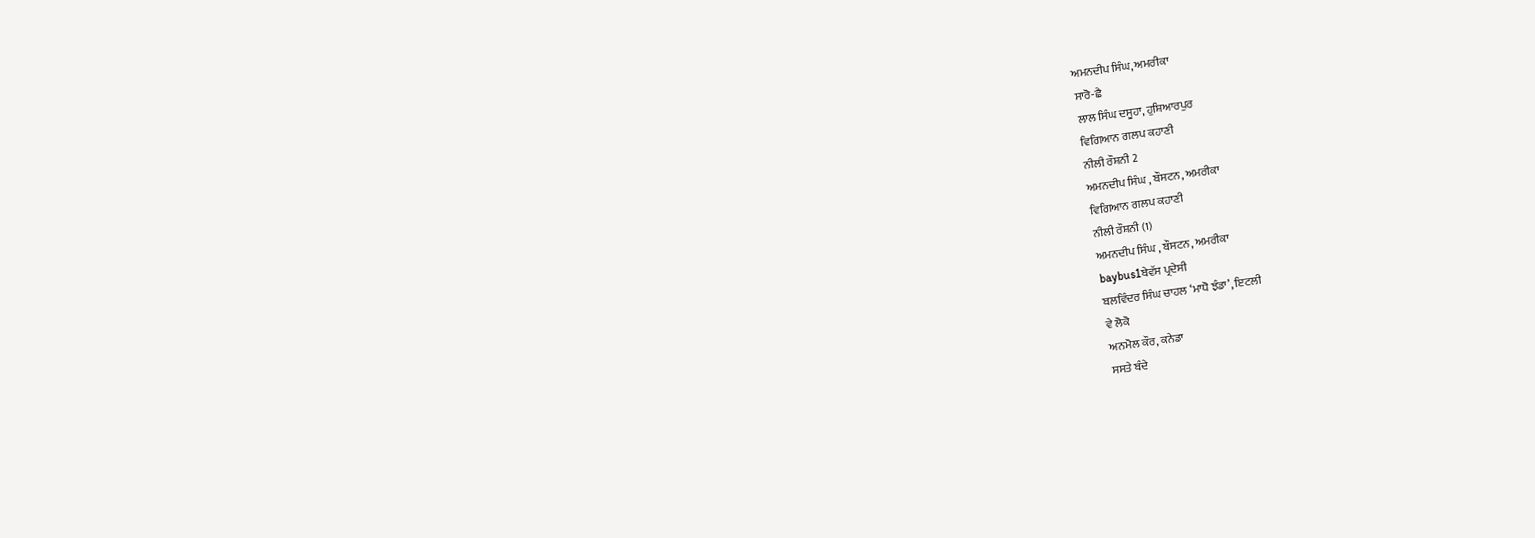ਅਮਨਦੀਪ ਸਿੰਘ, ਅਮਰੀਕਾ
ਸਾਰੋ-ਛੈ
ਲਾਲ ਸਿੰਘ ਦਸੂਹਾ, ਹੁਸ਼ਿਆਰਪੁਰ
ਵਿਗਿਆਨ ਗਲਪ ਕਹਾਣੀ
ਨੀਲੀ ਰੌਸ਼ਨੀ 2
ਅਮਨਦੀਪ ਸਿੰਘ , ਬੌਸਟਨ, ਅਮਰੀਕਾ
ਵਿਗਿਆਨ ਗਲਪ ਕਹਾਣੀ
ਨੀਲੀ ਰੌਸ਼ਨੀ (1)
ਅਮਨਦੀਪ ਸਿੰਘ , ਬੌਸਟਨ, ਅਮਰੀਕਾ
baybus1ਬੇਵੱਸ ਪ੍ਰਦੇਸੀ
ਬਲਵਿੰਦਰ ਸਿੰਘ ਚਾਹਲ ‘ਮਾਧੋ ਝੰਡਾ’, ਇਟਲੀ
ਵੇ ਲੋਕੋ
ਅਨਮੋਲ ਕੌਰ, ਕਨੇਡਾ
ਸਸਤੇ ਬੰਦੇ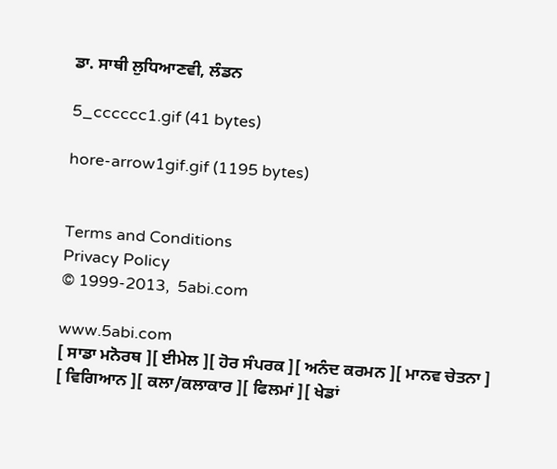ਡਾ. ਸਾਥੀ ਲੁਧਿਆਣਵੀ, ਲੰਡਨ

5_cccccc1.gif (41 bytes)

hore-arrow1gif.gif (1195 bytes)


Terms and Conditions
Privacy Policy
© 1999-2013,  5abi.com

www.5abi.com
[ ਸਾਡਾ ਮਨੋਰਥ ][ ਈਮੇਲ ][ ਹੋਰ ਸੰਪਰਕ ][ ਅਨੰਦ ਕਰਮਨ ][ ਮਾਨਵ ਚੇਤਨਾ ]
[ ਵਿਗਿਆਨ ][ ਕਲਾ/ਕਲਾਕਾਰ ][ ਫਿਲਮਾਂ ][ ਖੇਡਾਂ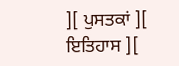][ ਪੁਸਤਕਾਂ ][ ਇਤਿਹਾਸ ][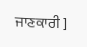ਜਾਣਕਾਰੀ ]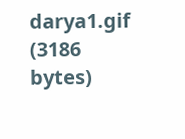darya1.gif (3186 bytes)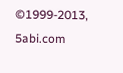©1999-2013,  5abi.com